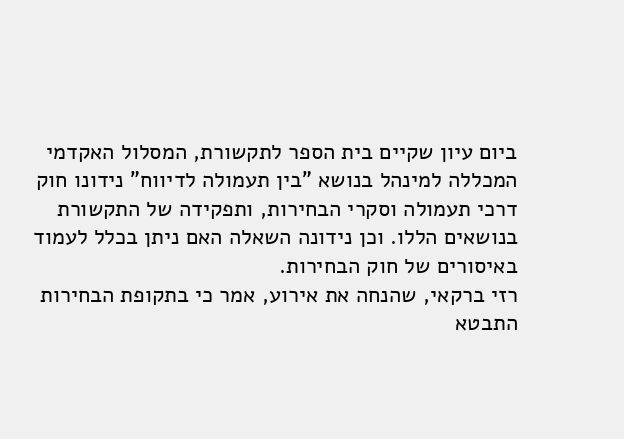ביום עיון שקיים בית הספר לתקשורת, המסלול האקדמי המכללה למינהל בנושא "בין תעמולה לדיווח" נידונו חוק דרכי תעמולה וסקרי הבחירות, ותפקידה של התקשורת בנושאים הללו. וכן נידונה השאלה האם ניתן בכלל לעמוד באיסורים של חוק הבחירות.
רזי ברקאי, שהנחה את אירוע, אמר כי בתקופת הבחירות התבטא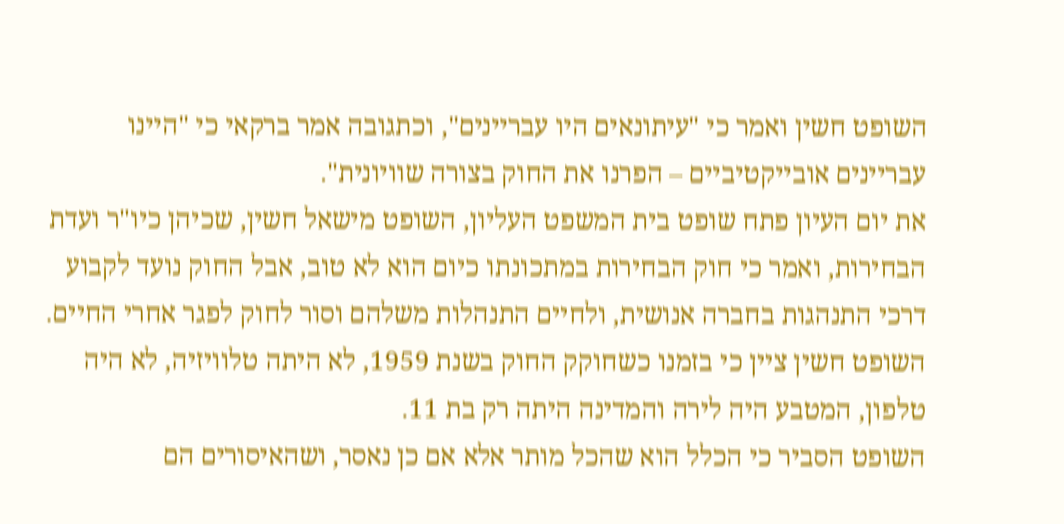השופט חשין ואמר כי "עיתונאים היו עבריינים", וכתגובה אמר ברקאי כי "היינו עבריינים אובייקטיביים – הפרנו את החוק בצורה שוויונית".
את יום העיון פתח שופט בית המשפט העליון, השופט מישאל חשין, שכיהן כיו"ר ועדת הבחירות, ואמר כי חוק הבחירות במתכונתו כיום הוא לא טוב, אבל החוק נועד לקבוע דרכי התנהגות בחברה אנושית, ולחיים התנהלות משלהם וסור לחוק לפגר אחרי החיים. השופט חשין ציין כי בזמנו כשחוקק החוק בשנת 1959, לא היתה טלוויזיה, לא היה טלפון, המטבע היה לירה והמדינה היתה רק בת 11.
השופט הסביר כי הכלל הוא שהכל מותר אלא אם כן נאסר, ושהאיסורים הם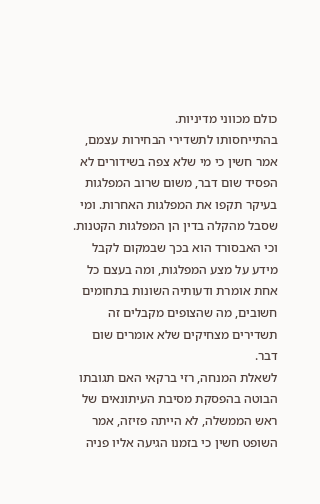כולם מכווני מדיניות.
בהתייחסותו לתשדירי הבחירות עצמם, אמר חשין כי מי שלא צפה בשידורים לא הפסיד שום דבר, משום שרוב המפלגות בעיקר תקפו את המפלגות האחרות. ומי שסבל מהקלה בדין הן המפלגות הקטנות.
וכי האבסורד הוא בכך שבמקום לקבל מידע על מצע המפלגות, ומה בעצם כל אחת אומרת ודעותיה השונות בתחומים חשובים, מה שהצופים מקבלים זה תשדירים מצחיקים שלא אומרים שום דבר.
לשאלת המנחה, רזי ברקאי האם תגובתו הבוטה בהפסקת מסיבת העיתונאים של ראש הממשלה, לא הייתה פזיזה, אמר השופט חשין כי בזמנו הגיעה אליו פניה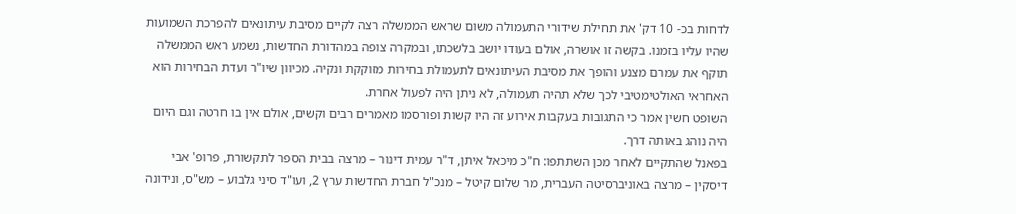לדחות בכ- 10 דק' את תחילת שידורי התעמולה משום שראש הממשלה רצה לקיים מסיבת עיתונאים להפרכת השמועות שהיו עליו בזמנו. בקשה זו אושרה, אולם בעודו יושב בלשכתו, ובמקרה צופה במהדורת החדשות, נשמע ראש הממשלה תוקף את עמרם מצנע והופך את מסיבת העיתונאים לתעמולת בחירות מזוקקת ונקיה. מכיוון שיו"ר ועדת הבחירות הוא האחראי האולטימטיבי לכך שלא תהיה תעמולה, לא ניתן היה לפעול אחרת.
השופט חשין אמר כי התגובות בעקבות אירוע זה היו קשות ופורסמו מאמרים רבים וקשים, אולם אין בו חרטה וגם היום היה נוהג באותה דרך.
בפאנל שהתקיים לאחר מכן השתתפו: ח"כ מיכאל איתן, ד"ר עמית דינור – מרצה בבית הספר לתקשורת, פרופ' אבי דיסקין – מרצה באוניברסיטה העברית, מר שלום קיטל – מנכ"ל חברת החדשות ערץ 2, ועו"ד סיני גלבוע – מש"ס, ונידונה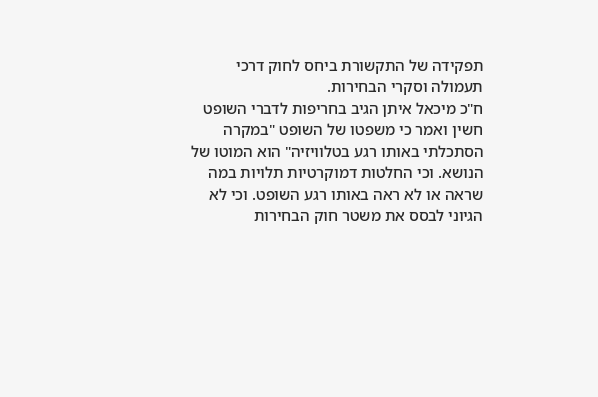תפקידה של התקשורת ביחס לחוק דרכי תעמולה וסקרי הבחירות.
ח"כ מיכאל איתן הגיב בחריפות לדברי השופט חשין ואמר כי משפטו של השופט "במקרה הסתכלתי באותו רגע בטלוויזיה" הוא המוטו של הנושא. וכי החלטות דמוקרטיות תלויות במה שראה או לא ראה באותו רגע השופט. וכי לא הגיוני לבסס את משטר חוק הבחירות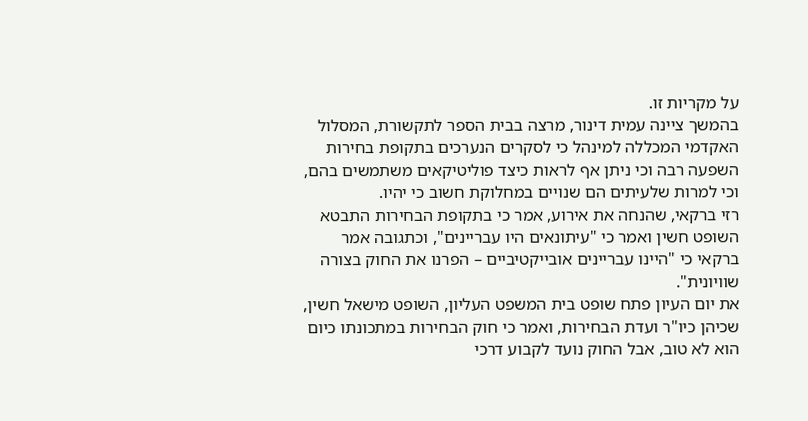על מקריות זו.
בהמשך ציינה עמית דינור, מרצה בבית הספר לתקשורת, המסלול האקדמי המכללה למינהל כי לסקרים הנערכים בתקופת בחירות השפעה רבה וכי ניתן אף לראות כיצד פוליטיקאים משתמשים בהם, וכי למרות שלעיתים הם שנויים במחלוקת חשוב כי יהיו.
רזי ברקאי, שהנחה את אירוע, אמר כי בתקופת הבחירות התבטא השופט חשין ואמר כי "עיתונאים היו עבריינים", וכתגובה אמר ברקאי כי "היינו עבריינים אובייקטיביים – הפרנו את החוק בצורה שוויונית".
את יום העיון פתח שופט בית המשפט העליון, השופט מישאל חשין, שכיהן כיו"ר ועדת הבחירות, ואמר כי חוק הבחירות במתכונתו כיום הוא לא טוב, אבל החוק נועד לקבוע דרכי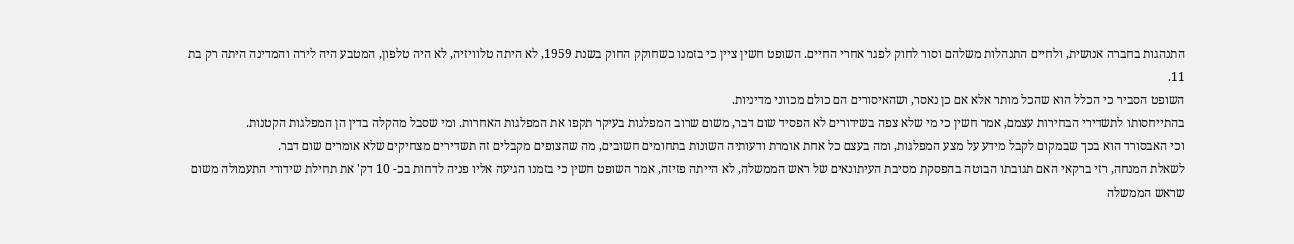התנהגות בחברה אנושית, ולחיים התנהלות משלהם וסור לחוק לפגר אחרי החיים. השופט חשין ציין כי בזמנו כשחוקק החוק בשנת 1959, לא היתה טלוויזיה, לא היה טלפון, המטבע היה לירה והמדינה היתה רק בת 11.
השופט הסביר כי הכלל הוא שהכל מותר אלא אם כן נאסר, ושהאיסורים הם כולם מכווני מדיניות.
בהתייחסותו לתשדירי הבחירות עצמם, אמר חשין כי מי שלא צפה בשידורים לא הפסיד שום דבר, משום שרוב המפלגות בעיקר תקפו את המפלגות האחרות. ומי שסבל מהקלה בדין הן המפלגות הקטנות.
וכי האבסורד הוא בכך שבמקום לקבל מידע על מצע המפלגות, ומה בעצם כל אחת אומרת ודעותיה השונות בתחומים חשובים, מה שהצופים מקבלים זה תשדירים מצחיקים שלא אומרים שום דבר.
לשאלת המנחה, רזי ברקאי האם תגובתו הבוטה בהפסקת מסיבת העיתונאים של ראש הממשלה, לא הייתה פזיזה, אמר השופט חשין כי בזמנו הגיעה אליו פניה לדחות בכ- 10 דק' את תחילת שידורי התעמולה משום שראש הממשלה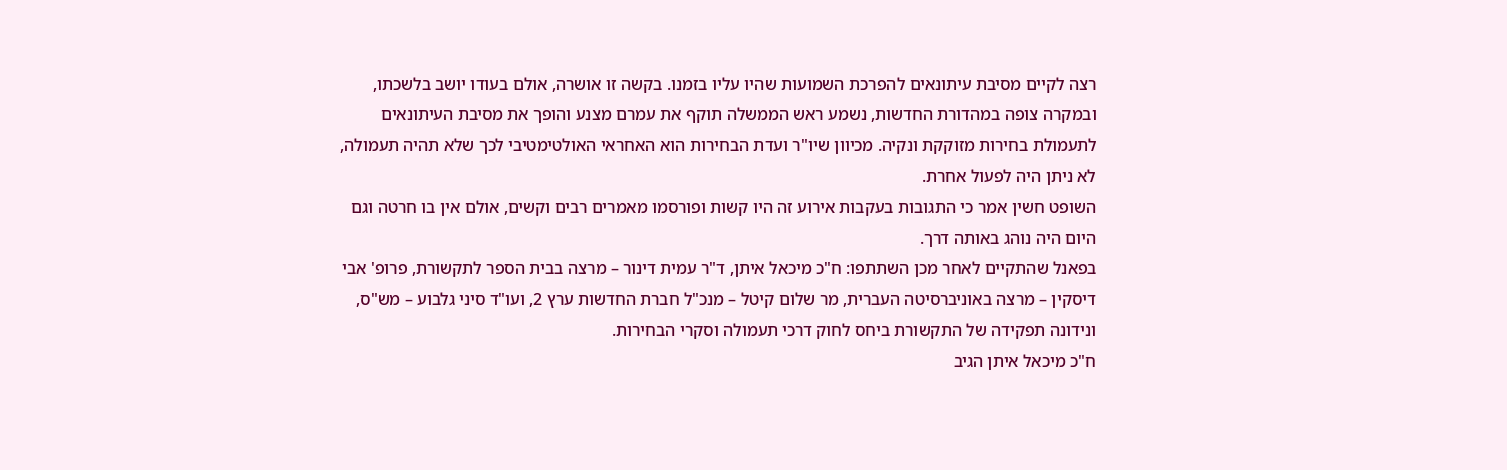רצה לקיים מסיבת עיתונאים להפרכת השמועות שהיו עליו בזמנו. בקשה זו אושרה, אולם בעודו יושב בלשכתו, ובמקרה צופה במהדורת החדשות, נשמע ראש הממשלה תוקף את עמרם מצנע והופך את מסיבת העיתונאים לתעמולת בחירות מזוקקת ונקיה. מכיוון שיו"ר ועדת הבחירות הוא האחראי האולטימטיבי לכך שלא תהיה תעמולה, לא ניתן היה לפעול אחרת.
השופט חשין אמר כי התגובות בעקבות אירוע זה היו קשות ופורסמו מאמרים רבים וקשים, אולם אין בו חרטה וגם היום היה נוהג באותה דרך.
בפאנל שהתקיים לאחר מכן השתתפו: ח"כ מיכאל איתן, ד"ר עמית דינור – מרצה בבית הספר לתקשורת, פרופ' אבי דיסקין – מרצה באוניברסיטה העברית, מר שלום קיטל – מנכ"ל חברת החדשות ערץ 2, ועו"ד סיני גלבוע – מש"ס, ונידונה תפקידה של התקשורת ביחס לחוק דרכי תעמולה וסקרי הבחירות.
ח"כ מיכאל איתן הגיב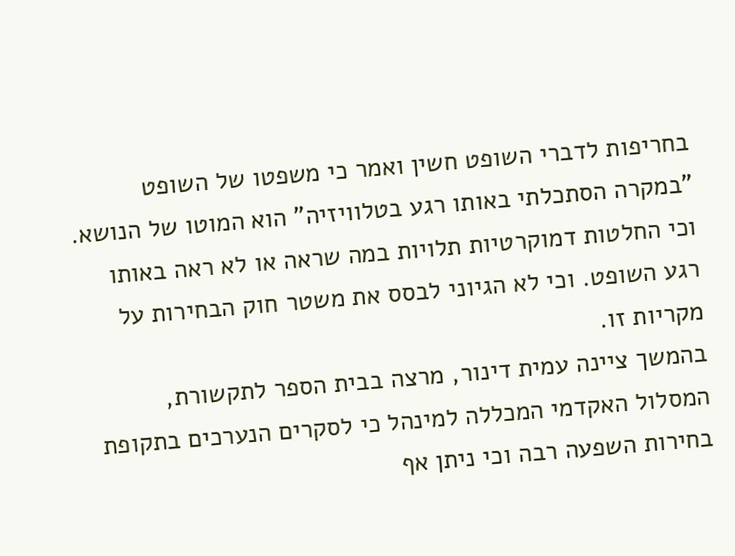בחריפות לדברי השופט חשין ואמר כי משפטו של השופט "במקרה הסתכלתי באותו רגע בטלוויזיה" הוא המוטו של הנושא. וכי החלטות דמוקרטיות תלויות במה שראה או לא ראה באותו רגע השופט. וכי לא הגיוני לבסס את משטר חוק הבחירות על מקריות זו.
בהמשך ציינה עמית דינור, מרצה בבית הספר לתקשורת, המסלול האקדמי המכללה למינהל כי לסקרים הנערכים בתקופת בחירות השפעה רבה וכי ניתן אף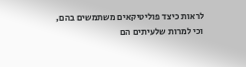לראות כיצד פוליטיקאים משתמשים בהם, וכי למרות שלעיתים הם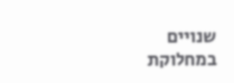שנויים במחלוקת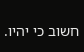חשוב כי יהיו.